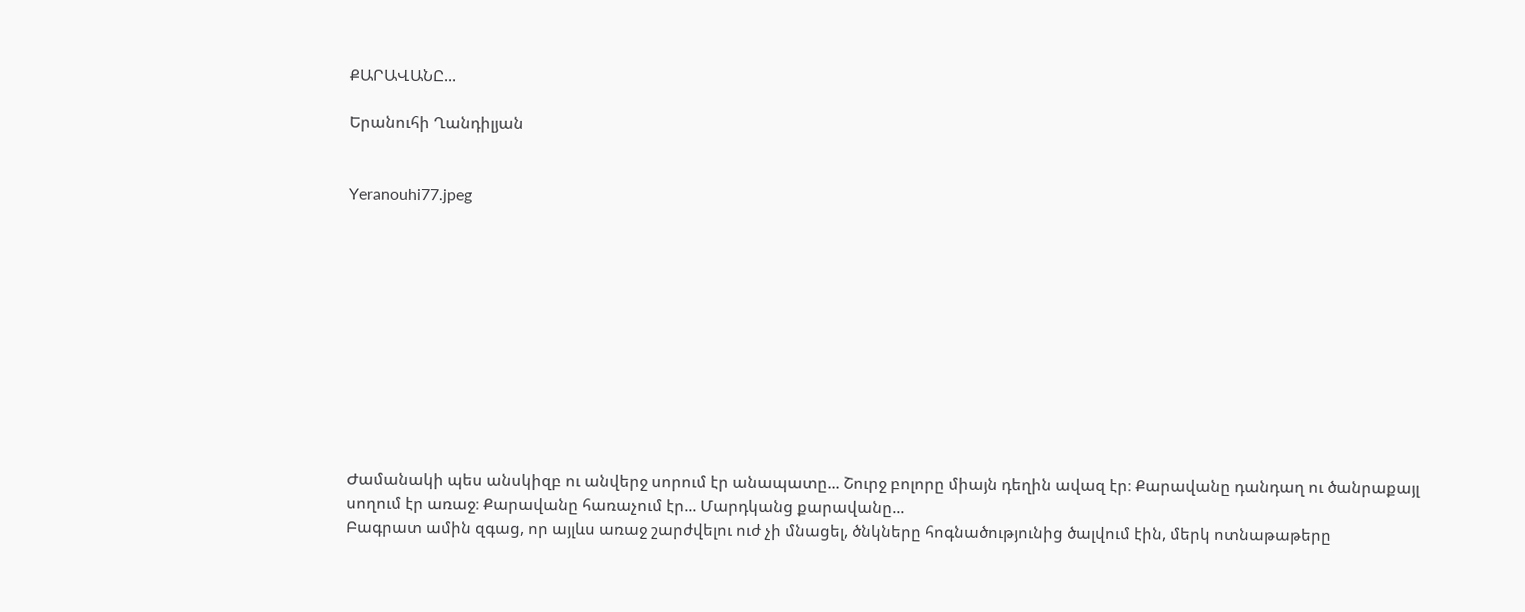ՔԱՐԱՎԱՆԸ...

Երանուհի Ղանդիլյան


Yeranouhi77.jpeg











Ժամանակի պես անսկիզբ ու անվերջ սորում էր անապատը... Շուրջ բոլորը միայն դեղին ավազ էր։ Քարավանը դանդաղ ու ծանրաքայլ սողում էր առաջ։ Քարավանը հառաչում էր... Մարդկանց քարավանը...
Բագրատ ամին զգաց, որ այլևս առաջ շարժվելու ուժ չի մնացել, ծնկները հոգնածությունից ծալվում էին, մերկ ոտնաթաթերը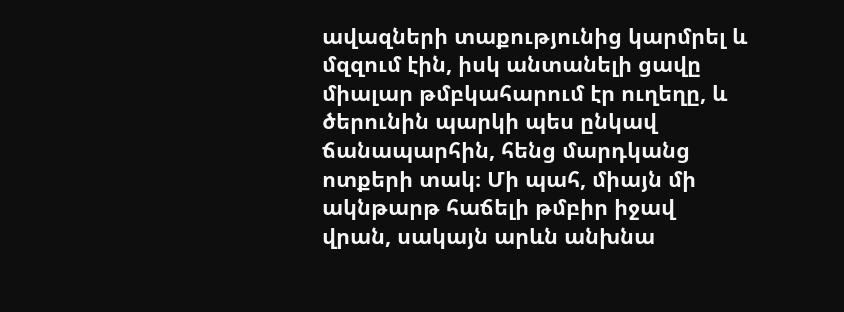ավազների տաքությունից կարմրել և մզզում էին, իսկ անտանելի ցավը միալար թմբկահարում էր ուղեղը, և ծերունին պարկի պես ընկավ ճանապարհին, հենց մարդկանց ոտքերի տակ։ Մի պահ, միայն մի ակնթարթ հաճելի թմբիր իջավ վրան, սակայն արևն անխնա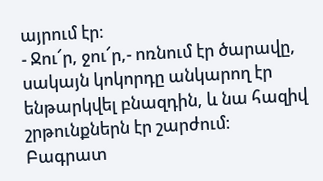այրում էր։
- Ջու՜ր, ջու՜ր,- ոռնում էր ծարավը, սակայն կոկորդը անկարող էր ենթարկվել բնազդին, և նա հազիվ շրթունքներն էր շարժում։
Բագրատ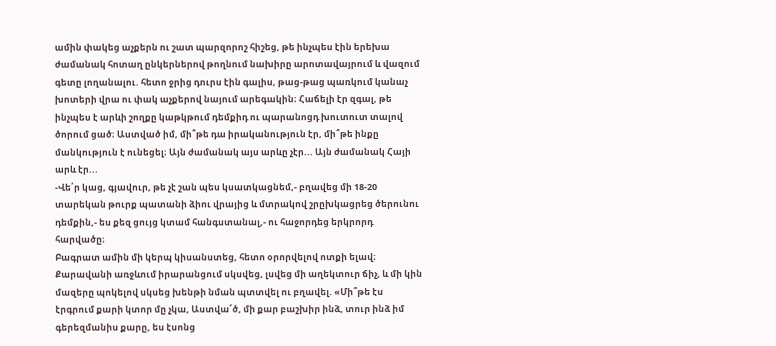ամին փակեց աչքերն ու շատ պարզորոշ հիշեց, թե ինչպես էին երեխա ժամանակ հոտաղ ընկերներով թողնում նախիրը արոտավայրում և վազում գետը լողանալու. հետո ջրից դուրս էին գալիս, թաց-թաց պառկում կանաչ խոտերի վրա ու փակ աչքերով նայում արեգակին։ Հաճելի էր զգալ, թե ինչպես է արևի շողքը կաթկթում դեմքիդ ու պարանոցդ խուտուտ տալով ծորում ցած։ Աստված իմ, մի՞թե դա իրականություն էր, մի՞թե ինքը մանկություն է ունեցել։ Այն ժամանակ այս արևը չէր... Այն ժամանակ Հայի արև էր...
-Վե՛ր կաց, գյավուր, թե չէ շան պես կսատկացնեմ,- բղավեց մի 18-20 տարեկան թուրք պատանի ձիու վրայից և մտրակով շրըխկացրեց ծերունու դեմքին,- ես քեզ ցույց կտամ հանգստանալ,- ու հաջորդեց երկրորդ հարվածը։
Բագրատ ամին մի կերպ կիսանստեց, հետո օրորվելով ոտքի ելավ։ Քարավանի առջևում իրարանցում սկսվեց, լսվեց մի աղեկտուր ճիչ, և մի կին մազերը պոկելով սկսեց խենթի նման պտտվել ու բղավել. «Մի՞թե էս էրգրում քարի կտոր մը չկա, Աստվա՜ծ, մի քար բաշխիր ինձ, տուր ինձ իմ գերեզմանիս քարը, ես էսոնց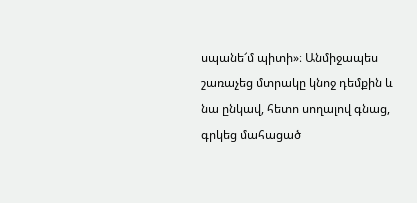սպանե՜մ պիտի»։ Անմիջապես շառաչեց մտրակը կնոջ դեմքին և նա ընկավ, հետո սողալով գնաց, գրկեց մահացած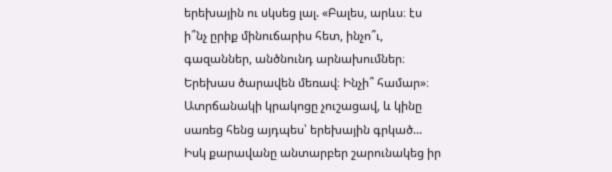երեխային ու սկսեց լալ. «Բալես, արևս։ էս ի՞նչ ըրիք մինուճարիս հետ, ինչո՞ւ, գազաններ, անծնունդ արնախումներ։ Երեխաս ծարավեն մեռավ։ Ինչի՞ համար»։ Ատրճանակի կրակոցը չուշացավ, և կինը սառեց հենց այդպես՝ երեխային գրկած... Իսկ քարավանը անտարբեր շարունակեց իր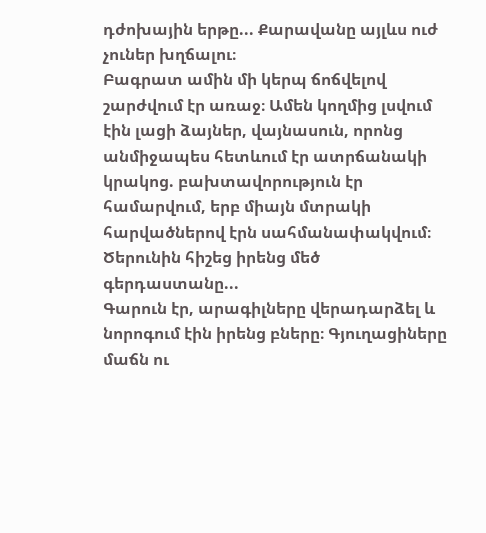դժոխային երթը... Քարավանը այլևս ուժ չուներ խղճալու։
Բագրատ ամին մի կերպ ճոճվելով շարժվում էր առաջ։ Ամեն կողմից լսվում էին լացի ձայներ, վայնասուն, որոնց անմիջապես հետևում էր ատրճանակի կրակոց. բախտավորություն էր համարվում, երբ միայն մտրակի հարվածներով էրն սահմանափակվում։
Ծերունին հիշեց իրենց մեծ գերդաստանը...
Գարուն էր, արագիլները վերադարձել և նորոգում էին իրենց բները։ Գյուղացիները մաճն ու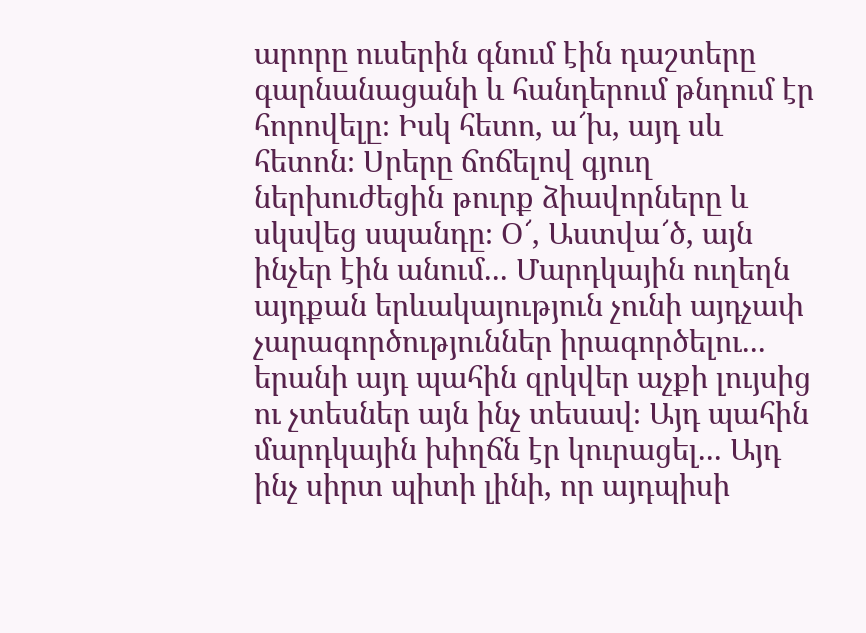արորը ուսերին գնում էին դաշտերը գարնանացանի և հանդերում թնդում էր հորովելը։ Իսկ հետո, ա՜խ, այդ սև հետոն։ Սրերը ճոճելով գյուղ ներխուժեցին թուրք ձիավորները և սկսվեց սպանդը։ Օ՜, Աստվա՜ծ, այն ինչեր էին անում... Մարդկային ուղեղն այդքան երևակայություն չունի այդչափ չարագործություններ իրագործելու... երանի այդ պահին զրկվեր աչքի լույսից ու չտեսներ այն ինչ տեսավ։ Այդ պահին մարդկային խիղճն էր կուրացել... Այդ ինչ սիրտ պիտի լինի, որ այդպիսի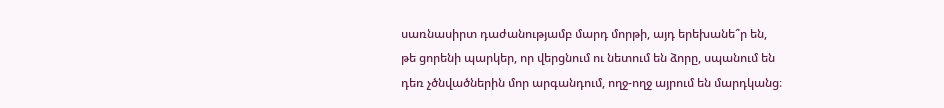սառնասիրտ դաժանությամբ մարդ մորթի, այդ երեխանե՞ր են, թե ցորենի պարկեր, որ վերցնում ու նետում են ձորը, սպանում են դեռ չծնվածներին մոր արգանդում, ողջ-ողջ այրում են մարդկանց։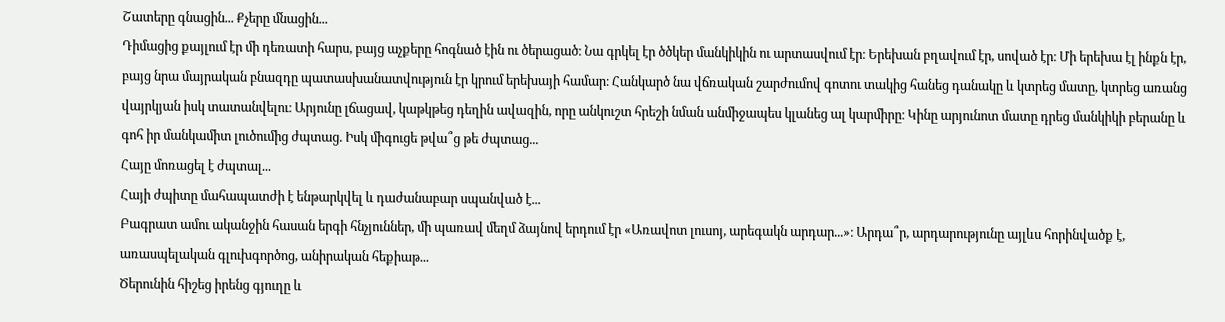Շատերը գնացին... Քչերը մնացին...
Դիմացից քայլում էր մի դեռատի հարս, բայց աչքերը հոգնած էին ու ծերացած։ Նա գրկել էր ծծկեր մանկիկին ու արտասվում էր։ Երեխան բղավում էր, սոված էր։ Մի երեխա էլ ինքն էր, բայց նրա մայրական բնազդը պատասխանատվություն էր կրում երեխայի համար։ Հանկարծ նա վճռական շարժումով գոտու տակից հանեց դանակը և կտրեց մատը, կտրեց առանց վայրկյան իսկ տատանվելու։ Արյունը լճացավ, կաթկթեց դեղին ավազին, որը անկուշտ հրեշի նման անմիջապես կլանեց ալ կարմիրը։ Կինը արյունոտ մատը դրեց մանկիկի բերանը և գոհ իր մանկամիտ լուծումից ժպտաց. Իսկ միգուցե թվա՞ց թե ժպտաց...
Հայը մոռացել է ժպտալ...
Հայի ժպիտը մահապատժի է ենթարկվել և դաժանաբար սպանված է...
Բագրատ ամու ականջին հասան երգի հնչյուններ, մի պառավ մեղմ ձայնով երդում էր «Առավոտ լուսոյ, արեգակն արդար...»։ Արդա՞ր, արդարությունը այլևս հորինվածք է, առասպելական գլուխգործոց, անիրական հեքիաթ...
Ծերունին հիշեց իրենց գյուղը և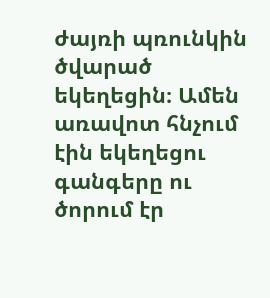ժայռի պռունկին ծվարած եկեղեցին։ Ամեն առավոտ հնչում էին եկեղեցու գանգերը ու ծորում էր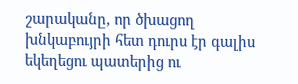շարականը, որ ծխացող խնկաբույրի հետ դուրս էր գալիս եկեղեցու պատերից ու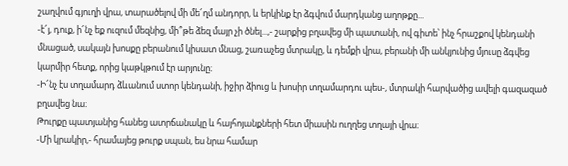շաղվում գյուղի վրա, տարածելով մի մե՜ղմ անդորր, և երկինք էր ձգվում մարդկանց աղոթքը...
-է՜յ, դուք, ի՜նչ եք ուզում մեզնից, մի՞թե ձեզ մայր չի ծնել...,- շարքից բղավեց մի պատանի, ով գիտե՝ ինչ հրաշքով կենդանի մնացած, սակայն խոսքը բերանում կիսատ մնաց, շառաչեց մտրակը, և դեմքի վրա, բերանի մի անկյունից մյուսը ձգվեց կարմիր հետք, որից կաթկթում էր արյունը։
-Ի՜նչ էս տղամարդ ձևանում ստոր կենդանի, իջիր ձիուց և խոսիր տղամարդու պես-, մտրակի հարվածից ավելի գազազած բղավեց նա։
Թուրքը պատյանից հանեց ատրճանակը և հայհոյանքների հետ միասին ուղղեց տղայի վրա։
-Մի կրակիր,- հրամայեց թուրք սպան, ես նրա համար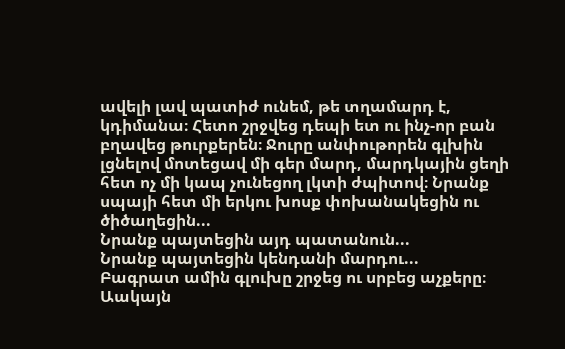ավելի լավ պատիժ ունեմ, թե տղամարդ է, կդիմանա։ Հետո շրջվեց դեպի ետ ու ինչ-որ բան բղավեց թուրքերեն։ Ջուրը անփութորեն գլխին լցնելով մոտեցավ մի գեր մարդ, մարդկային ցեղի հետ ոչ մի կապ չունեցող լկտի ժպիտով։ Նրանք սպայի հետ մի երկու խոսք փոխանակեցին ու ծիծաղեցին...
Նրանք պայտեցին այդ պատանուն...
Նրանք պայտեցին կենդանի մարդու...
Բագրատ ամին գլուխը շրջեց ու սրբեց աչքերը։ Աակայն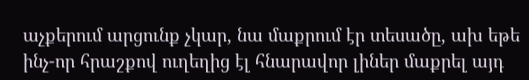աչքերում արցունք չկար, նա մաքրում էր տեսածը, ախ եթե ինչ-որ հրաշքով ուղեղից էլ հնարավոր լիներ մաքրել այդ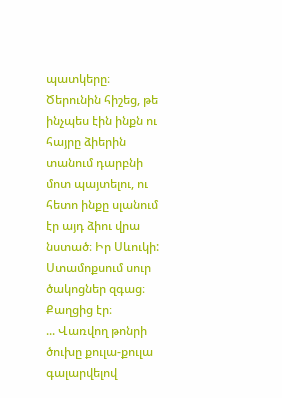պատկերը։ Ծերունին հիշեց, թե ինչպես էին ինքն ու հայրը ձիերին տանում դարբնի մոտ պայտելու, ու հետո ինքը սլանում էր այդ ձիու վրա նստած։ Իր Սևուկի: Ստամոքսում սուր ծակոցներ զգաց։ Քաղցից էր։
... Վառվող թոնրի ծուխը քուլա-քուլա գալարվելով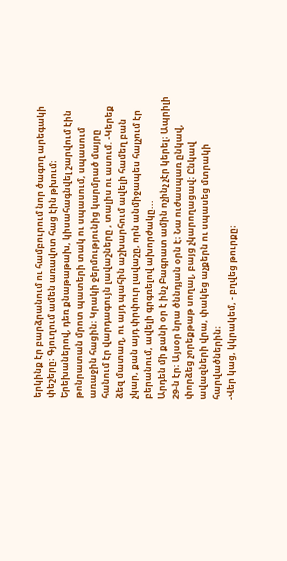երկինք էր բարձրանում ու համբուրում նոր ծագող արեգակի փեշերը։ Գյուղում ամեն առավոտ հաց էին թխում։ Երեխաներով, դեռ քնաթաթախ, կիսահագնվել շարվում էին թոնրատան մրոտ պատերի տակ ու սպասում, սպասում առաջին հացին։ Կրակի ջերմությունից կարմրած մայրը հանում էր վարդագույն լավաշները , տալիս ու ասում. -Կերեք ձեզ մատաղ, ու այդ պահին աշխարհում ավելի համեղ բան չկար, քան այդ փրփուր լավաշը, որն անմիջապես հալչում էր բերանում, ավելի գրգռելով ախորժակը...
Արդեն մի քանի օր է ինչ Բագրատ ամին ոչինչ չէր կերել։ Ապրիլի 29-ն էր։ Այսօր նրա ծննդյան օրն է։ Նա ուժասպառ ընկավ, փորձեց չորեքթաթ սողալ, բայց չկարողացավ։ Ընկավ ավազների վրա, փակեց աչքերն ու սպասեց մտրակի հարվածներին։
-Վեր կաց, կկրակեմ, - բղվեց թուրքը։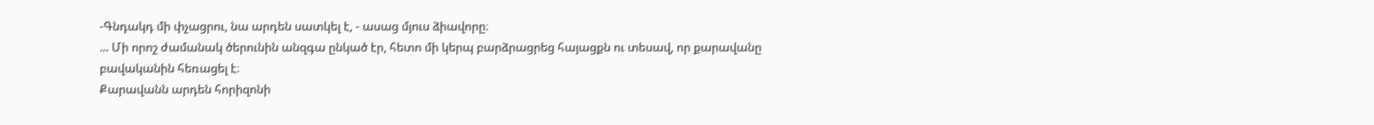-Գնդակդ մի փչացրու, նա արդեն սատկել է, - ասաց մյուս ձիավորը։
... Մի որոշ ժամանակ ծերունին անզգա ընկած էր, հետո մի կերպ բարձրացրեց հայացքն ու տեսավ, որ քարավանը բավականին հեռացել է։
Քարավանն արդեն հորիզոնի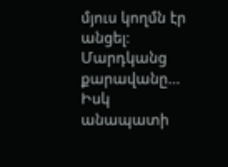մյուս կողմն էր անցել։
Մարդկանց քարավանը...
Իսկ անապատի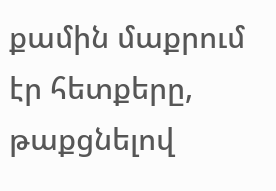քամին մաքրում էր հետքերը, թաքցնելով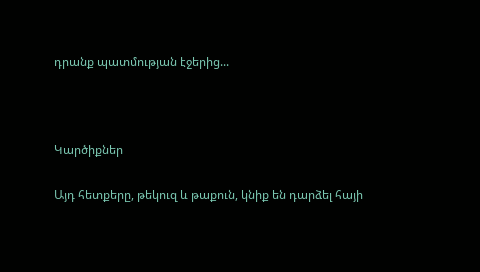դրանք պատմության էջերից...



Կարծիքներ

Այդ հետքերը, թեկուզ և թաքուն, կնիք են դարձել հայի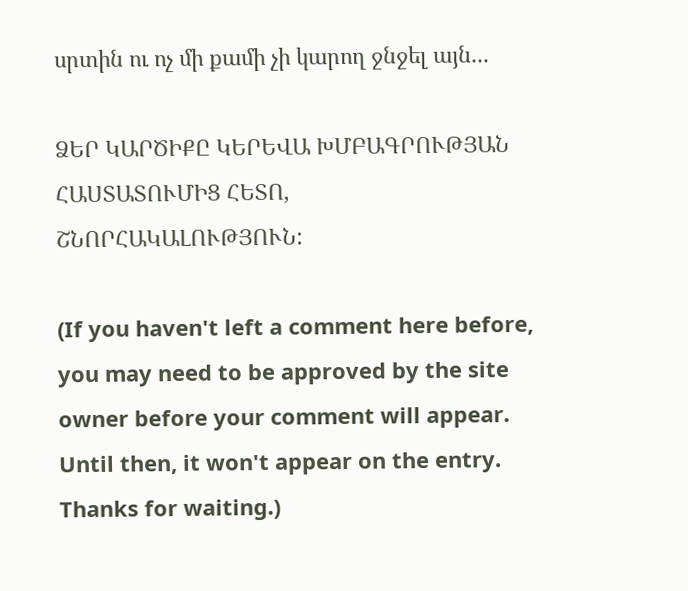սրտին ու ոչ մի քամի չի կարող ջնջել այն...

ՁԵՐ ԿԱՐԾԻՔԸ ԿԵՐԵՎԱ ԽՄԲԱԳՐՈՒԹՅԱՆ ՀԱՍՏԱՏՈՒՄԻՑ ՀԵՏՈ, ՇՆՈՐՀԱԿԱԼՈՒԹՅՈՒՆ:

(If you haven't left a comment here before, you may need to be approved by the site owner before your comment will appear. Until then, it won't appear on the entry. Thanks for waiting.)